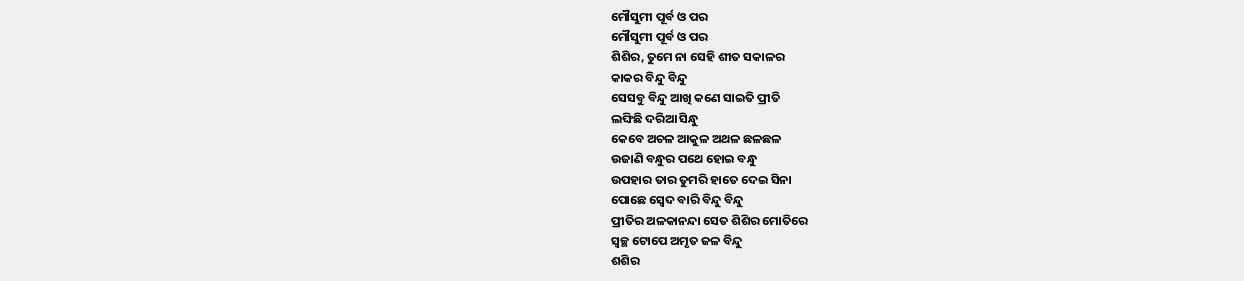ମୌସୁମୀ ପୂର୍ବ ଓ ପର
ମୌସୁମୀ ପୂର୍ବ ଓ ପର
ଶିଶିର, ତୁମେ ନା ସେହି ଶୀତ ସକାଳର
କାକର ବିନ୍ଦୁ ବିନ୍ଦୁ
ସେସବୁ ବିନ୍ଦୁ ଆଖି କଣେ ସାଇତି ପ୍ରୀତି
ଲଙ୍ଘିଛି ଦରିଆ ସିନ୍ଧୁ
କେବେ ଅଚଳ ଆକୁଳ ଅଥଳ ଛଳଛଳ
ଉଜାଣି ବନ୍ଧୁର ପଥେ ହୋଇ ବନ୍ଧୁ
ଉପହାର ତାର ତୁମରି ହାତେ ଦେଇ ସିନା
ପୋଛେ ସ୍ବେଦ ବାରି ବିନ୍ଦୁ ବିନ୍ଦୁ
ପ୍ରୀତିର ଅଳକାନନ୍ଦା ସେତ ଶିଶିର ମୋତିରେ
ସ୍ୱଚ୍ଛ ଟୋପେ ଅମୃତ ଜଳ ବିନ୍ଦୁ
ଶଶିର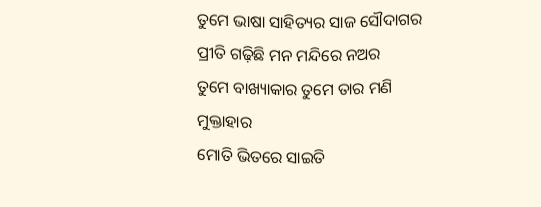ତୁମେ ଭାଷା ସାହିତ୍ୟର ସାଜ ସୌଦାଗର
ପ୍ରୀତି ଗଢ଼ିଛି ମନ ମନ୍ଦିରେ ନଅର
ତୁମେ ବାଖ୍ୟାକାର ତୁମେ ତାର ମଣି ମୁକ୍ତାହାର
ମୋତି ଭିତରେ ସାଇତି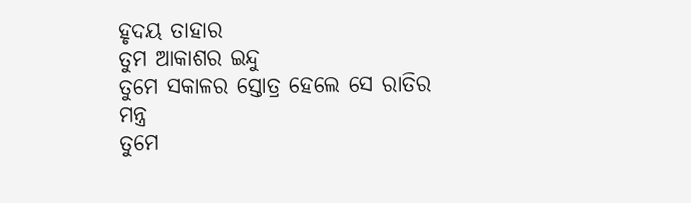ହୃଦୟ ତାହାର
ତୁମ ଆକାଶର ଇନ୍ଦୁ
ତୁମେ ସକାଳର ସ୍ତୋତ୍ର ହେଲେ ସେ ରାତିର ମନ୍ତ୍ର
ତୁମେ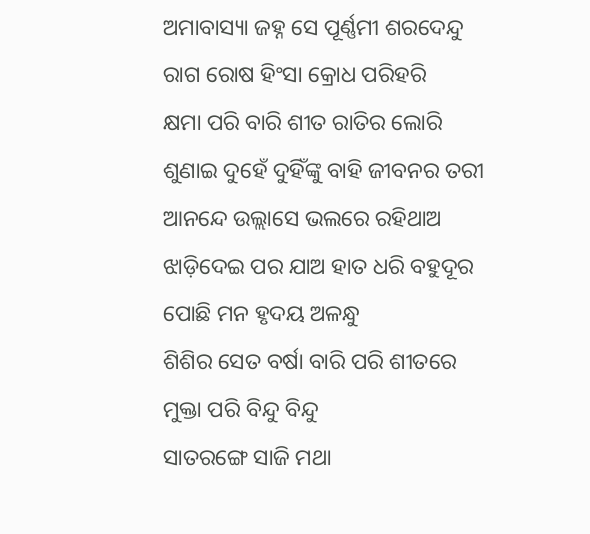ଅମାବାସ୍ୟା ଜହ୍ନ ସେ ପୂର୍ଣ୍ଣମୀ ଶରଦେନ୍ଦୁ
ରାଗ ରୋଷ ହିଂସା କ୍ରୋଧ ପରିହରି
କ୍ଷମା ପରି ବାରି ଶୀତ ରାତିର ଲୋରି
ଶୁଣାଇ ଦୁହେଁ ଦୁହିଁଙ୍କୁ ବାହି ଜୀବନର ତରୀ
ଆନନ୍ଦେ ଉଲ୍ଲାସେ ଭଲରେ ରହିଥାଅ
ଝାଡ଼ିଦେଇ ପର ଯାଅ ହାତ ଧରି ବହୁଦୂର
ପୋଛି ମନ ହୃଦୟ ଅଳନ୍ଧୁ
ଶିଶିର ସେତ ବର୍ଷା ବାରି ପରି ଶୀତରେ
ମୁକ୍ତା ପରି ବିନ୍ଦୁ ବିନ୍ଦୁ
ସାତରଙ୍ଗେ ସାଜି ମଥା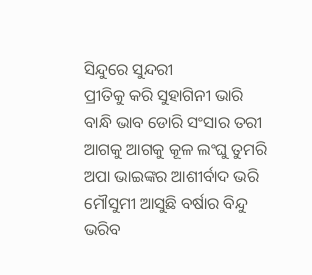ସିନ୍ଦୁରେ ସୁନ୍ଦରୀ
ପ୍ରୀତିକୁ କରି ସୁହାଗିନୀ ଭାରି
ବାନ୍ଧି ଭାବ ଡୋରି ସଂସାର ତରୀ
ଆଗକୁ ଆଗକୁ କୂଳ ଲଂଘୁ ତୁମରି
ଅପା ଭାଇଙ୍କର ଆଶୀର୍ବାଦ ଭରି
ମୌସୁମୀ ଆସୁଛି ବର୍ଷାର ବିନ୍ଦୁ
ଭରିବ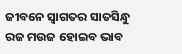ଜୀବନେ ସ୍ୱାଗତର ସାତସିନ୍ଧୁ
ରଜ ମଉଜ ହୋଇବ ଭାବ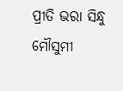ପ୍ରୀତି ଭରା ସିନ୍ଧୁ
ମୌସୁମୀ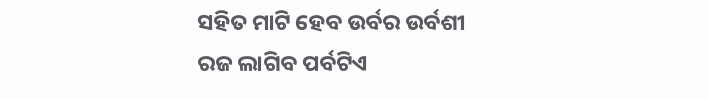ସହିତ ମାଟି ହେବ ଉର୍ବର ଉର୍ବଶୀ
ରଜ ଲାଗିବ ପର୍ବଟିଏ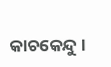କାଚକେନ୍ଦୁ ।